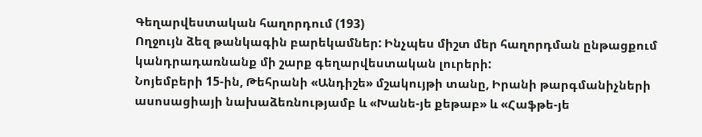Գեղարվեստական հաղորդում (193)
Ողջույն ձեզ թանկագին բարեկամներ: Ինչպես միշտ մեր հաղորդման ընթացքում կանդրադառնանք մի շարք գեղարվեստական լուրերի:
Նոյեմբերի 15-ին, Թեհրանի «Անդիշե» մշակույթի տանը, Իրանի թարգմանիչների ասոսացիայի նախաձեռնությամբ և «Խանե-յե քեթաբ» և «Հաֆթե-յե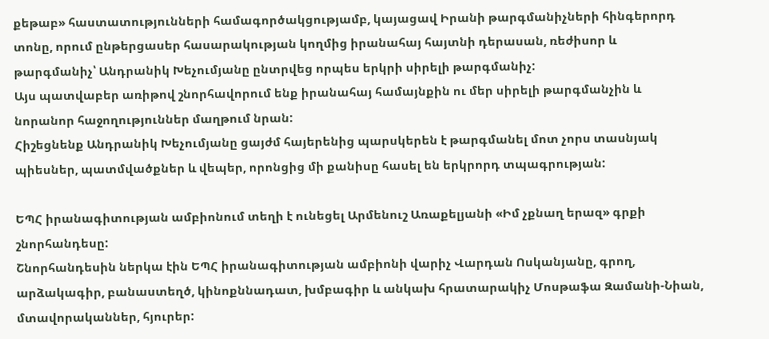քեթաբ» հաստատությունների համագործակցությամբ, կայացավ Իրանի թարգմանիչների հինգերորդ տոնը, որում ընթերցասեր հասարակության կողմից իրանահայ հայտնի դերասան, ռեժիսոր և թարգմանիչ՝ Անդրանիկ Խեչումյանը ընտրվեց որպես երկրի սիրելի թարգմանիչ:
Այս պատվաբեր առիթով շնորհավորում ենք իրանահայ համայնքին ու մեր սիրելի թարգմանչին և նորանոր հաջողություններ մաղթում նրան:
Հիշեցնենք Անդրանիկ Խեչումյանը ցայժմ հայերենից պարսկերեն է թարգմանել մոտ չորս տասնյակ պիեսներ, պատմվածքներ և վեպեր, որոնցից մի քանիսը հասել են երկրորդ տպագրության:

ԵՊՀ իրանագիտության ամբիոնում տեղի է ունեցել Արմենուշ Առաքելյանի «Իմ չքնաղ երազ» գրքի շնորհանդեսը:
Շնորհանդեսին ներկա էին ԵՊՀ իրանագիտության ամբիոնի վարիչ Վարդան Ոսկանյանը, գրող, արձակագիր, բանաստեղծ, կինոքննադատ, խմբագիր և անկախ հրատարակիչ Մոսթաֆա Զամանի-Նիան, մտավորականներ, հյուրեր: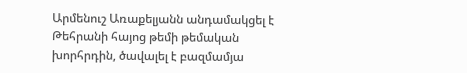Արմենուշ Առաքելյանն անդամակցել է Թեհրանի հայոց թեմի թեմական խորհրդին, ծավալել է բազմամյա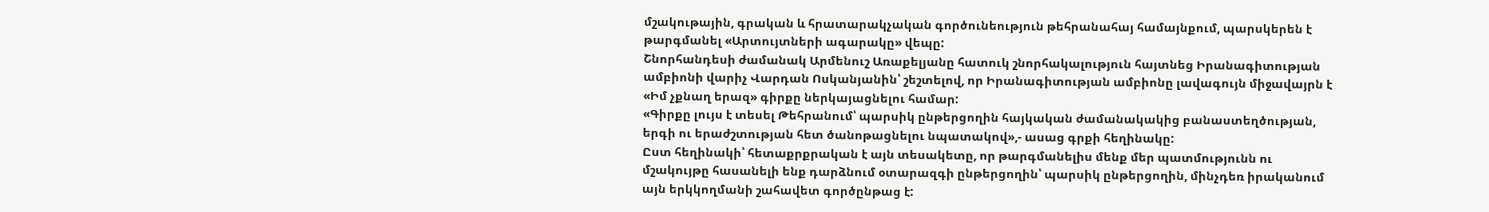մշակութային, գրական և հրատարակչական գործունեություն թեհրանահայ համայնքում, պարսկերեն է թարգմանել «Արտույտների ագարակը» վեպը:
Շնորհանդեսի ժամանակ Արմենուշ Առաքելյանը հատուկ շնորհակալություն հայտնեց Իրանագիտության ամբիոնի վարիչ Վարդան Ոսկանյանին՝ շեշտելով, որ Իրանագիտության ամբիոնը լավագույն միջավայրն է «Իմ չքնաղ երազ» գիրքը ներկայացնելու համար:
«Գիրքը լույս է տեսել Թեհրանում՝ պարսիկ ընթերցողին հայկական ժամանակակից բանաստեղծության, երգի ու երաժշտության հետ ծանոթացնելու նպատակով»,- ասաց գրքի հեղինակը:
Ըստ հեղինակի՝ հետաքրքրական է այն տեսակետը, որ թարգմանելիս մենք մեր պատմությունն ու մշակույթը հասանելի ենք դարձնում օտարազգի ընթերցողին՝ պարսիկ ընթերցողին, մինչդեռ իրականում այն երկկողմանի շահավետ գործընթաց է: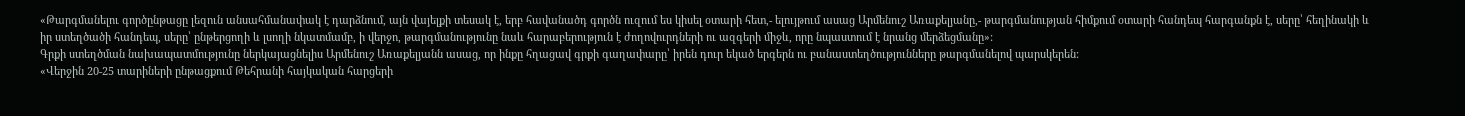«Թարգմանելու գործընթացը լեզուն անսահմանափակ է դարձնում, այն վայելքի տեսակ է, երբ հավանածդ գործն ուզում ես կիսել օտարի հետ,- ելույթում ասաց Արմենուշ Առաքելյանը,- թարգմանության հիմքում օտարի հանդեպ հարգանքն է, սերը՝ հեղինակի և իր ստեղծածի հանդեպ, սերը՝ ընթերցողի և լսողի նկատմամբ, ի վերջո, թարգմանությունը նաև հարաբերություն է ժողովուրդների ու ազգերի միջև, որը նպաստում է նրանց մերձեցմանը»:
Գրքի ստեղծման նախապատմությունը ներկայացնելիս Արմենուշ Առաքելյանն ասաց, որ ինքը հղացավ գրքի գաղափարը՝ իրեն դուր եկած երգերն ու բանաստեղծությունները թարգմանելով պարսկերեն:
«Վերջին 20-25 տարիների ընթացքում Թեհրանի հայկական հարցերի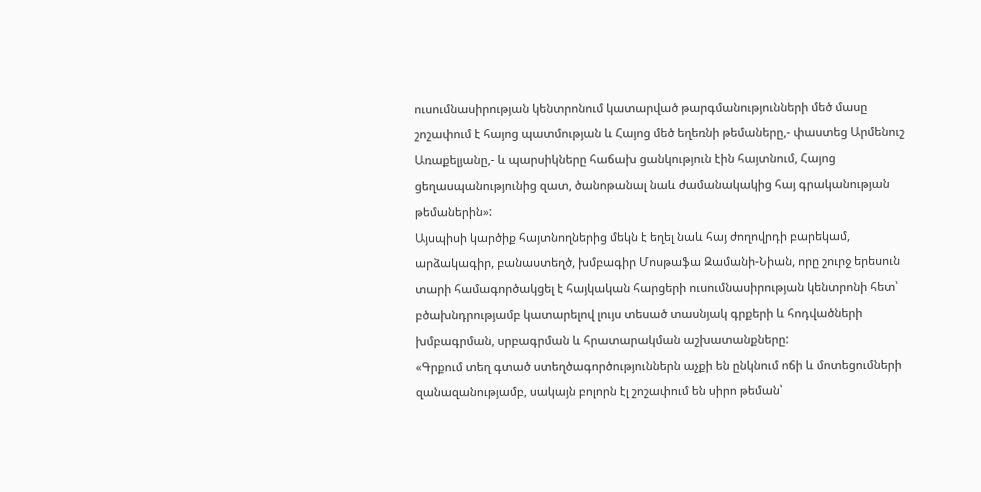ուսումնասիրության կենտրոնում կատարված թարգմանությունների մեծ մասը շոշափում է հայոց պատմության և Հայոց մեծ եղեռնի թեմաները,- փաստեց Արմենուշ Առաքելյանը,- և պարսիկները հաճախ ցանկություն էին հայտնում, Հայոց ցեղասպանությունից զատ, ծանոթանալ նաև ժամանակակից հայ գրականության թեմաներին»:
Այսպիսի կարծիք հայտնողներից մեկն է եղել նաև հայ ժողովրդի բարեկամ, արձակագիր, բանաստեղծ, խմբագիր Մոսթաֆա Զամանի-Նիան, որը շուրջ երեսուն տարի համագործակցել է հայկական հարցերի ուսումնասիրության կենտրոնի հետ՝ բծախնդրությամբ կատարելով լույս տեսած տասնյակ գրքերի և հոդվածների խմբագրման, սրբագրման և հրատարակման աշխատանքները:
«Գրքում տեղ գտած ստեղծագործություններն աչքի են ընկնում ոճի և մոտեցումների զանազանությամբ, սակայն բոլորն էլ շոշափում են սիրո թեման՝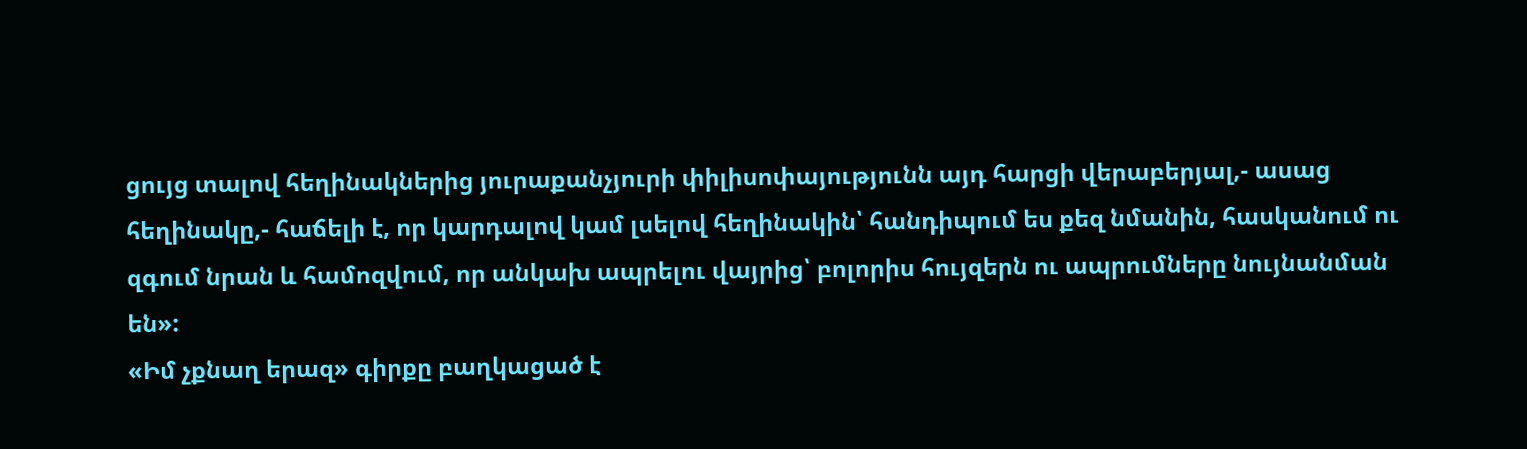ցույց տալով հեղինակներից յուրաքանչյուրի փիլիսոփայությունն այդ հարցի վերաբերյալ,- ասաց հեղինակը,- հաճելի է, որ կարդալով կամ լսելով հեղինակին՝ հանդիպում ես քեզ նմանին, հասկանում ու զգում նրան և համոզվում, որ անկախ ապրելու վայրից՝ բոլորիս հույզերն ու ապրումները նույնանման են»:
«Իմ չքնաղ երազ» գիրքը բաղկացած է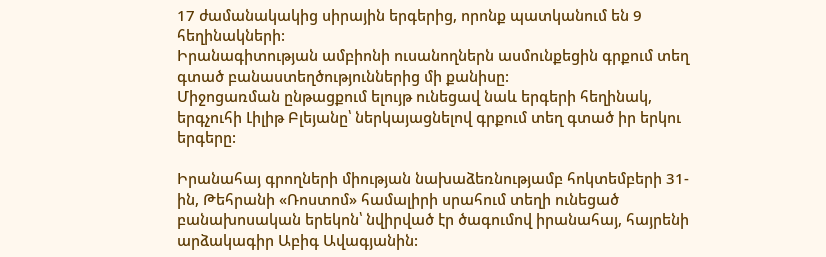17 ժամանակակից սիրային երգերից, որոնք պատկանում են 9 հեղինակների:
Իրանագիտության ամբիոնի ուսանողներն ասմունքեցին գրքում տեղ գտած բանաստեղծություններից մի քանիսը:
Միջոցառման ընթացքում ելույթ ունեցավ նաև երգերի հեղինակ, երգչուհի Լիլիթ Բլեյանը՝ ներկայացնելով գրքում տեղ գտած իր երկու երգերը:

Իրանահայ գրողների միության նախաձեռնությամբ հոկտեմբերի 31-ին, Թեհրանի «Ռոստոմ» համալիրի սրահում տեղի ունեցած բանախոսական երեկոն՝ նվիրված էր ծագումով իրանահայ, հայրենի արձակագիր Աբիգ Ավագյանին: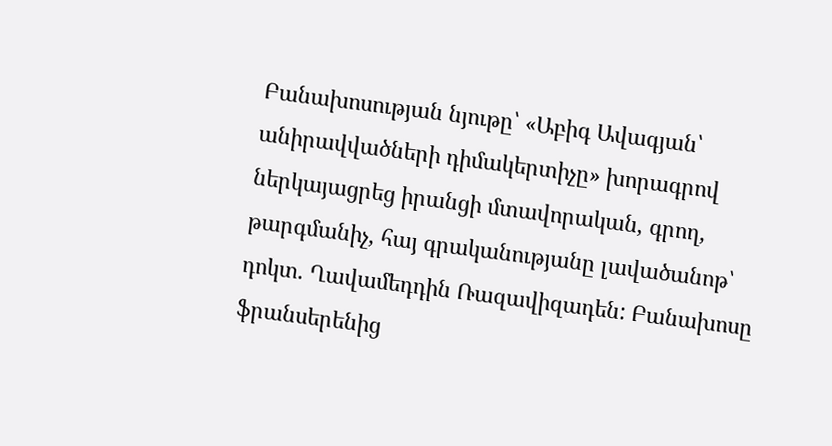Բանախոսության նյութը՝ «Աբիգ Ավագյան՝ անիրավվածների դիմակերտիչը» խորագրով ներկայացրեց իրանցի մտավորական, գրող, թարգմանիչ, հայ գրականությանը լավածանոթ՝ դոկտ. Ղավամեդդին Ռազավիզադեն: Բանախոսը ֆրանսերենից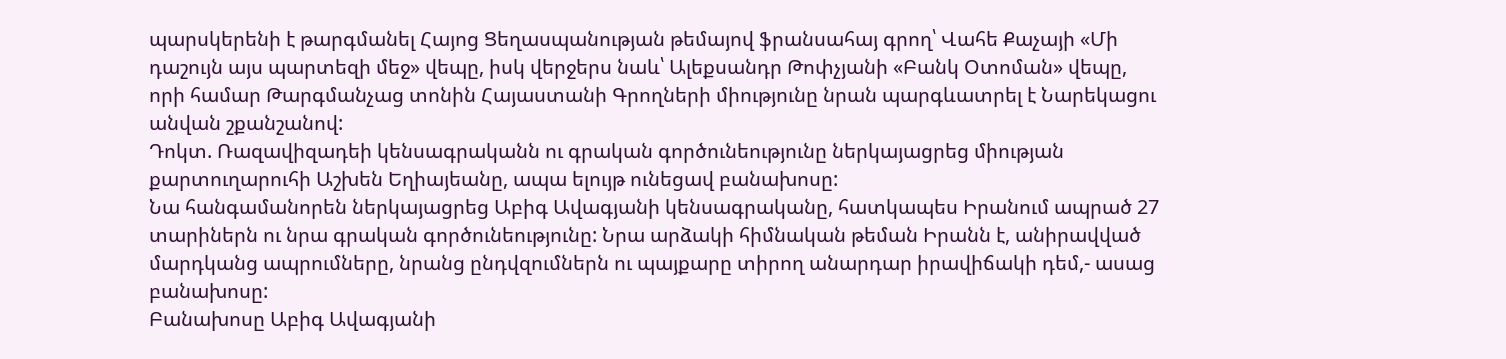պարսկերենի է թարգմանել Հայոց Ցեղասպանության թեմայով ֆրանսահայ գրող՝ Վահե Քաչայի «Մի դաշույն այս պարտեզի մեջ» վեպը, իսկ վերջերս նաև՝ Ալեքսանդր Թոփչյանի «Բանկ Օտոման» վեպը, որի համար Թարգմանչաց տոնին Հայաստանի Գրողների միությունը նրան պարգևատրել է Նարեկացու անվան շքանշանով:
Դոկտ. Ռազավիզադեի կենսագրականն ու գրական գործունեությունը ներկայացրեց միության քարտուղարուհի Աշխեն Եղիայեանը, ապա ելույթ ունեցավ բանախոսը:
Նա հանգամանորեն ներկայացրեց Աբիգ Ավագյանի կենսագրականը, հատկապես Իրանում ապրած 27 տարիներն ու նրա գրական գործունեությունը: Նրա արձակի հիմնական թեման Իրանն է, անիրավված մարդկանց ապրումները, նրանց ընդվզումներն ու պայքարը տիրող անարդար իրավիճակի դեմ,- ասաց բանախոսը:
Բանախոսը Աբիգ Ավագյանի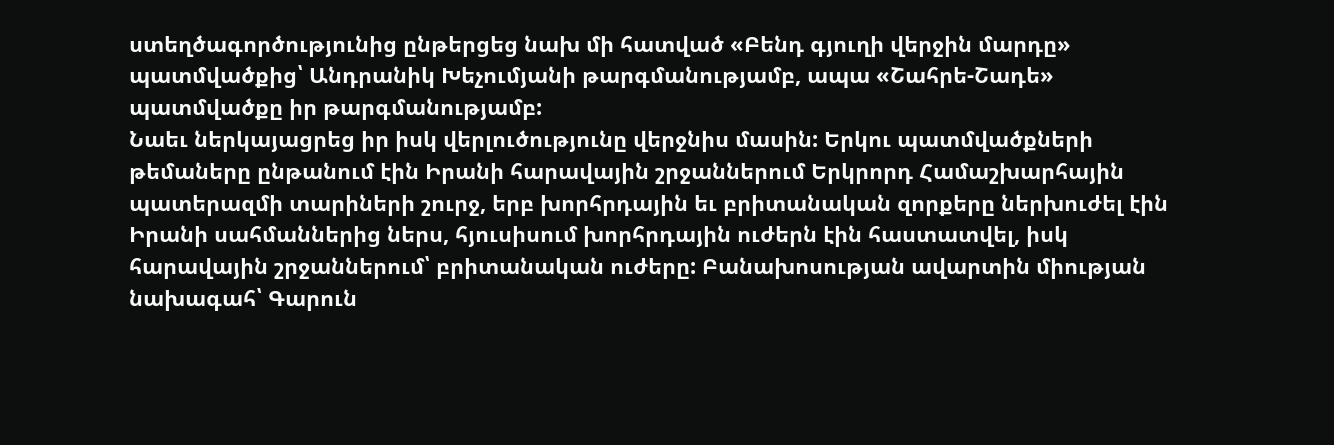ստեղծագործությունից ընթերցեց նախ մի հատված «Բենդ գյուղի վերջին մարդը» պատմվածքից՝ Անդրանիկ Խեչումյանի թարգմանությամբ, ապա «Շահրե-Շադե» պատմվածքը իր թարգմանությամբ:
Նաեւ ներկայացրեց իր իսկ վերլուծությունը վերջնիս մասին: Երկու պատմվածքների թեմաները ընթանում էին Իրանի հարավային շրջաններում Երկրորդ Համաշխարհային պատերազմի տարիների շուրջ, երբ խորհրդային եւ բրիտանական զորքերը ներխուժել էին Իրանի սահմաններից ներս, հյուսիսում խորհրդային ուժերն էին հաստատվել, իսկ հարավային շրջաններում՝ բրիտանական ուժերը: Բանախոսության ավարտին միության նախագահ՝ Գարուն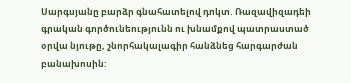Սարգսյանը բարձր գնահատելով դոկտ. Ռազավիզադեի գրական գործունեությունն ու խնամքով պատրաստած օրվա նյութը, շնորհակալագիր հանձնեց հարգարժան բանախոսին: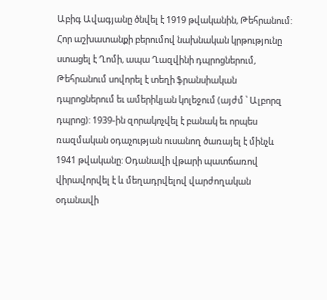Աբիգ Ավագյանը ծնվել է 1919 թվականին, Թեհրանում: Հոր աշխատանքի բերումով նախնական կրթությունը ստացել է Ղոմի, ապա Ղազվինի դպրոցներում, Թեհրանում սովորել է տեղի ֆրանսիական դպրոցներում եւ ամերիկյան կոլեջում (այժմ ՝ Ալբորզ դպրոց): 1939-ին զորակոչվել է բանակ եւ որպես ռազմական օդաչության ուսանող ծառայել է մինչև 1941 թվականը: Օդանավի վթարի պատճառով վիրավորվել է և մեղադրվելով վարժողական օդանավի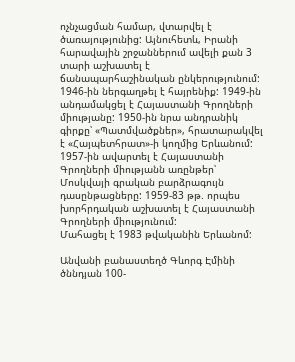ոչնչացման համար, վտարվել է ծառայությունից: Այնուհետև, Իրանի հարավային շրջաններում ավելի քան 3 տարի աշխատել է ճանապարհաշինական ընկերությունում: 1946-ին ներգաղթել է հայրենիք: 1949-ին անդամակցել է Հայաստանի Գրողների միությանը: 1950-ին նրա անդրանիկ գիրքը՝ «Պատմվածքներ», հրատարակվել է «Հայպետհրատ»-ի կողմից Երևանում: 1957-ին ավարտել է Հայաստանի Գրողների միությանն առընթեր՝ Մոսկվայի գրական բարձրագույն դասընթացները: 1959-83 թթ. որպես խորհրդական աշխատել է Հայաստանի Գրողների միությունում:
Մահացել է 1983 թվականին Երևանոմ:

Անվանի բանաստեղծ Գևորգ Էմինի ծննդյան 100-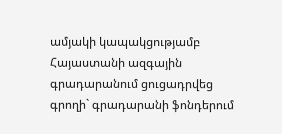ամյակի կապակցությամբ Հայաստանի ազգային գրադարանում ցուցադրվեց գրողի` գրադարանի ֆոնդերում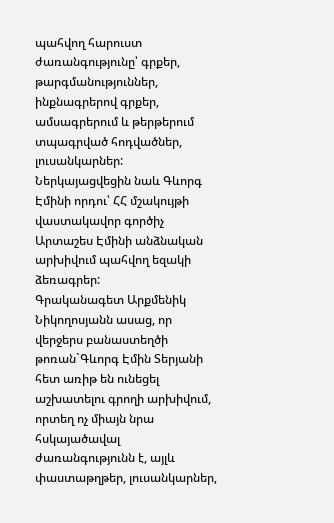պահվող հարուստ ժառանգությունը՝ գրքեր, թարգմանություններ, ինքնագրերով գրքեր, ամսագրերում և թերթերում տպագրված հոդվածներ, լուսանկարներ:
Ներկայացվեցին նաև Գևորգ Էմինի որդու՝ ՀՀ մշակույթի վաստակավոր գործիչ Արտաշես Էմինի անձնական արխիվում պահվող եզակի ձեռագրեր:
Գրականագետ Արքմենիկ Նիկողոսյանն ասաց, որ վերջերս բանաստեղծի թոռան`Գևորգ Էմին Տերյանի հետ առիթ են ունեցել աշխատելու գրողի արխիվում, որտեղ ոչ միայն նրա հսկայածավալ ժառանգությունն է, այլև փաստաթղթեր, լուսանկարներ,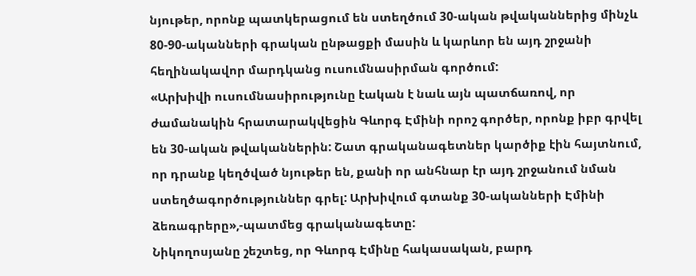նյութեր, որոնք պատկերացում են ստեղծում 30-ական թվականներից մինչև 80-90-ականների գրական ընթացքի մասին և կարևոր են այդ շրջանի հեղինակավոր մարդկանց ուսումնասիրման գործում:
«Արխիվի ուսումնասիրությունը էական է նաև այն պատճառով, որ ժամանակին հրատարակվեցին Գևորգ Էմինի որոշ գործեր, որոնք իբր գրվել են 30-ական թվականներին: Շատ գրականագետներ կարծիք էին հայտնում, որ դրանք կեղծված նյութեր են, քանի որ անհնար էր այդ շրջանում նման ստեղծագործություններ գրել: Արխիվում գտանք 30-ականների Էմինի ձեռագրերը»,-պատմեց գրականագետը:
Նիկողոսյանը շեշտեց, որ Գևորգ Էմինը հակասական, բարդ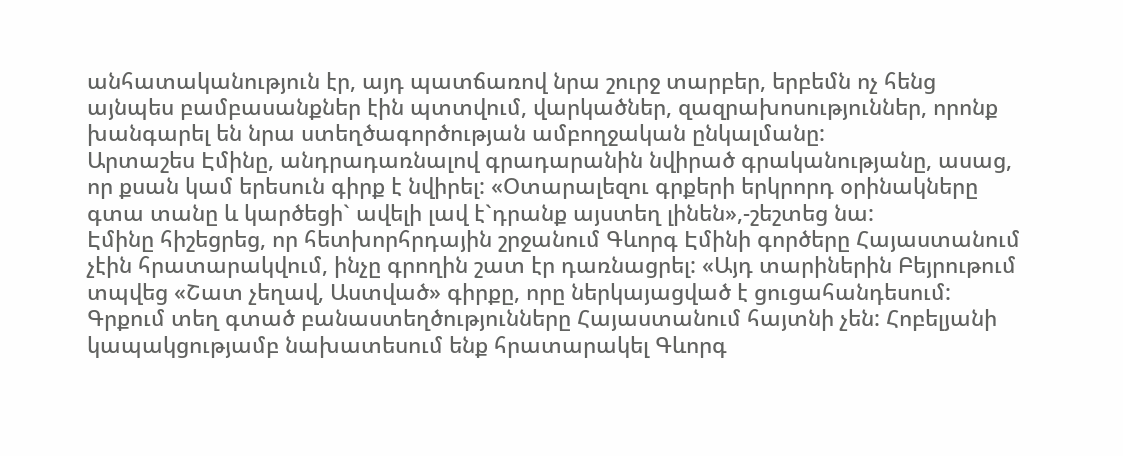անհատականություն էր, այդ պատճառով նրա շուրջ տարբեր, երբեմն ոչ հենց այնպես բամբասանքներ էին պտտվում, վարկածներ, զազրախոսություններ, որոնք խանգարել են նրա ստեղծագործության ամբողջական ընկալմանը:
Արտաշես Էմինը, անդրադառնալով գրադարանին նվիրած գրականությանը, ասաց, որ քսան կամ երեսուն գիրք է նվիրել: «Օտարալեզու գրքերի երկրորդ օրինակները գտա տանը և կարծեցի` ավելի լավ է`դրանք այստեղ լինեն»,-շեշտեց նա:
Էմինը հիշեցրեց, որ հետխորհրդային շրջանում Գևորգ Էմինի գործերը Հայաստանում չէին հրատարակվում, ինչը գրողին շատ էր դառնացրել: «Այդ տարիներին Բեյրութում տպվեց «Շատ չեղավ, Աստված» գիրքը, որը ներկայացված է ցուցահանդեսում: Գրքում տեղ գտած բանաստեղծությունները Հայաստանում հայտնի չեն: Հոբելյանի կապակցությամբ նախատեսում ենք հրատարակել Գևորգ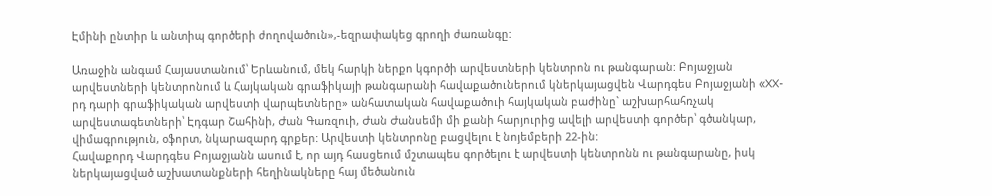Էմինի ընտիր և անտիպ գործերի ժողովածուն»,-եզրափակեց գրողի ժառանգը:

Առաջին անգամ Հայաստանում՝ Երևանում, մեկ հարկի ներքո կգործի արվեստների կենտրոն ու թանգարան: Բոյաջյան արվեստների կենտրոնում և Հայկական գրաֆիկայի թանգարանի հավաքածուներում կներկայացվեն Վարդգես Բոյաջյանի «XX-րդ դարի գրաֆիկական արվեստի վարպետները» անհատական հավաքածուի հայկական բաժինը` աշխարհահռչակ արվեստագետների՝ Էդգար Շահինի, Ժան Գառզուի, Ժան Ժանսեմի մի քանի հարյուրից ավելի արվեստի գործեր՝ գծանկար, վիմագրություն, օֆորտ, նկարազարդ գրքեր: Արվեստի կենտրոնը բացվելու է նոյեմբերի 22-ին:
Հավաքորդ Վարդգես Բոյաջյանն ասում է, որ այդ հասցեում մշտապես գործելու է արվեստի կենտրոնն ու թանգարանը, իսկ ներկայացված աշխատանքների հեղինակները հայ մեծանուն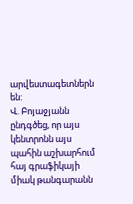արվեստագետներն են:
Վ. Բոյաջյանն ընդգծեց, որ այս կենտրոնն այս պահին աշխարհում հայ գրաֆիկայի միակ թանգարանն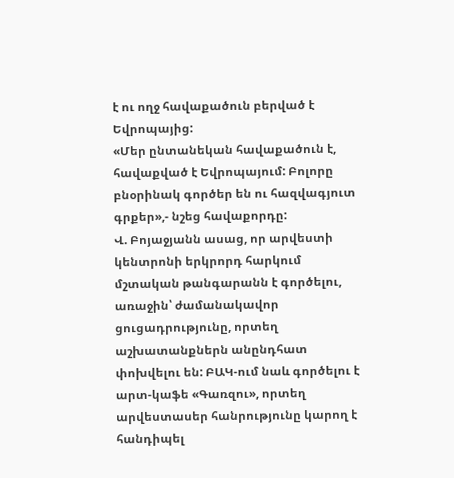է ու ողջ հավաքածուն բերված է Եվրոպայից:
«Մեր ընտանեկան հավաքածուն է, հավաքված է Եվրոպայում: Բոլորը բնօրինակ գործեր են ու հազվագյուտ գրքեր»,- նշեց հավաքորդը:
Վ. Բոյաջյանն ասաց, որ արվեստի կենտրոնի երկրորդ հարկում մշտական թանգարանն է գործելու, առաջին՝ ժամանակավոր ցուցադրությունը, որտեղ աշխատանքներն անընդհատ փոխվելու են: ԲԱԿ-ում նաև գործելու է արտ-կաֆե «Գառզու», որտեղ արվեստասեր հանրությունը կարող է հանդիպել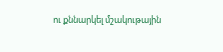ու քննարկել մշակութային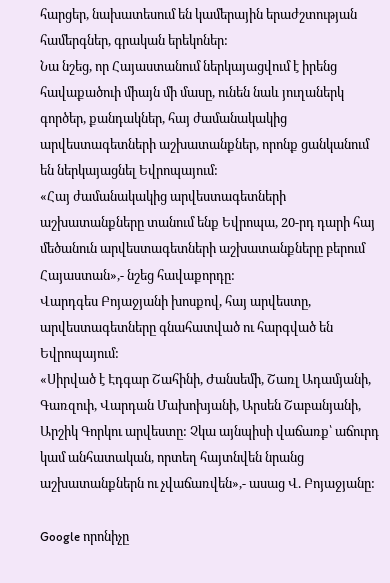հարցեր, նախատեսում են կամերային երաժշտության համերգներ, գրական երեկոներ:
Նա նշեց, որ Հայաստանում ներկայացվում է իրենց հավաքածուի միայն մի մասը, ունեն նաև յուղաներկ գործեր, քանդակներ, հայ ժամանակակից արվեստագետների աշխատանքներ, որոնք ցանկանում են ներկայացնել Եվրոպայում:
«Հայ ժամանակակից արվեստագետների աշխատանքները տանում ենք Եվրոպա, 20-րդ դարի հայ մեծանուն արվեստագետների աշխատանքները բերում Հայաստան»,- նշեց հավաքորդը:
Վարդգես Բոյաջյանի խոսքով, հայ արվեստը, արվեստագետները գնահատված ու հարգված են Եվրոպայում:
«Սիրված է Էդգար Շահինի, Ժանսեմի, Շառլ Ադամյանի, Գառզուի, Վարդան Մախոխյանի, Արսեն Շաբանյանի, Արշիկ Գորկու արվեստը: Չկա այնպիսի վաճառք՝ աճուրդ կամ անհատական, որտեղ հայտնվեն նրանց աշխատանքներն ու չվաճառվեն»,- ասաց Վ. Բոյաջյանը:

Google որոնիչը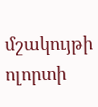մշակույթի ոլորտի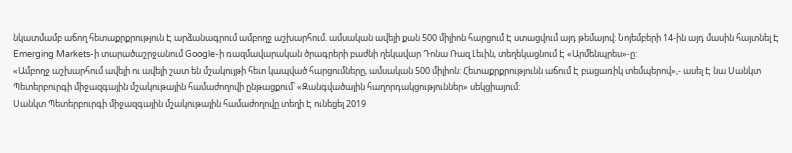նկատմամբ աճող հետաքրքրություն Է արձանագրում ամբողջ աշխարհում. ամսական ավելի քան 500 միլիոն հարցում Է ստացվում այդ թեմայով: Նոյեմբերի 14-ին այդ մասին հայտնել Է Emerging Markets-ի տարածաշրջանում Google-ի ռազմավարական ծրագրերի բաժնի ղեկավար Դոնա Ռազ Լեւին, տեղեկացնում Է «Արմենպրես»-ը:
«Ամբողջ աշխարհում ավելի ու ավելի շատ են մշակույթի հետ կապված հարցումները, ամսական 500 միլիոն: Հետաքրքրությունն աճում Է բացառիկ տեմպերով»,- ասել Է նա Սանկտ Պետերբուրգի միջազգային մշակութային համաժողովի ընթացքում՝ «Զանգվածային հաղորդակցություններ» սեկցիայում:
Սանկտ Պետերբուրգի միջազգային մշակութային համաժողովը տեղի Է ունեցել 2019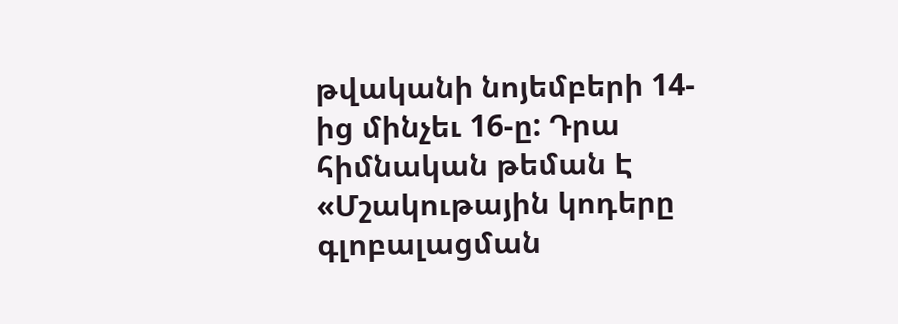թվականի նոյեմբերի 14-ից մինչեւ 16-ը: Դրա հիմնական թեման Է «Մշակութային կոդերը գլոբալացման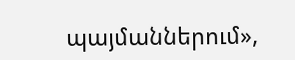պայմաններում»,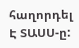հաղորդել Է ՏԱՍՍ-ը: